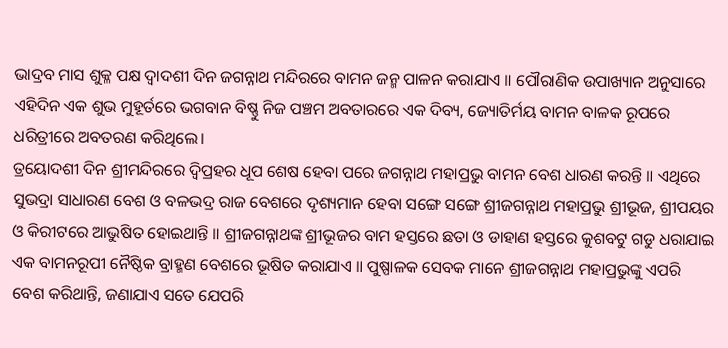ଭାଦ୍ରବ ମାସ ଶୁକ୍ଳ ପକ୍ଷ ଦ୍ଵାଦଶୀ ଦିନ ଜଗନ୍ନାଥ ମନ୍ଦିରରେ ବାମନ ଜନ୍ମ ପାଳନ କରାଯାଏ ॥ ପୌରାଣିକ ଉପାଖ୍ୟାନ ଅନୁସାରେ ଏହିଦିନ ଏକ ଶୁଭ ମୁହୂର୍ତରେ ଭଗବାନ ବିଷ୍ଣୁ ନିଜ ପଞ୍ଚମ ଅବତାରରେ ଏକ ଦିବ୍ୟ, ଜ୍ୟୋତିର୍ମୟ ବାମନ ବାଳକ ରୂପରେ ଧରିତ୍ରୀରେ ଅବତରଣ କରିଥିଲେ।
ତ୍ରୟୋଦଶୀ ଦିନ ଶ୍ରୀମନ୍ଦିରରେ ଦ୍ଵିପ୍ରହର ଧୂପ ଶେଷ ହେବା ପରେ ଜଗନ୍ନାଥ ମହାପ୍ରଭୁ ବାମନ ବେଶ ଧାରଣ କରନ୍ତି ॥ ଏଥିରେ ସୁଭଦ୍ରା ସାଧାରଣ ବେଶ ଓ ବଳଭଦ୍ର ରାଜ ବେଶରେ ଦୃଶ୍ୟମାନ ହେବା ସଙ୍ଗେ ସଙ୍ଗେ ଶ୍ରୀଜଗନ୍ନାଥ ମହାପ୍ରଭୁ ଶ୍ରୀଭୂଜ, ଶ୍ରୀପୟର ଓ କିରୀଟରେ ଆଭୁଷିତ ହୋଇଥାନ୍ତି ॥ ଶ୍ରୀଜଗନ୍ନାଥଙ୍କ ଶ୍ରୀଭୂଜର ବାମ ହସ୍ତରେ ଛତା ଓ ଡାହାଣ ହସ୍ତରେ କୁଶବଟୁ ଗଡୁ ଧରାଯାଇ ଏକ ବାମନରୂପୀ ନୈଷ୍ଠିକ ବ୍ରାହ୍ମଣ ବେଶରେ ଭୂଷିତ କରାଯାଏ ॥ ପୁଷ୍ପାଳକ ସେବକ ମାନେ ଶ୍ରୀଜଗନ୍ନାଥ ମହାପ୍ରଭୁଙ୍କୁ ଏପରି ବେଶ କରିଥାନ୍ତି, ଜଣାଯାଏ ସତେ ଯେପରି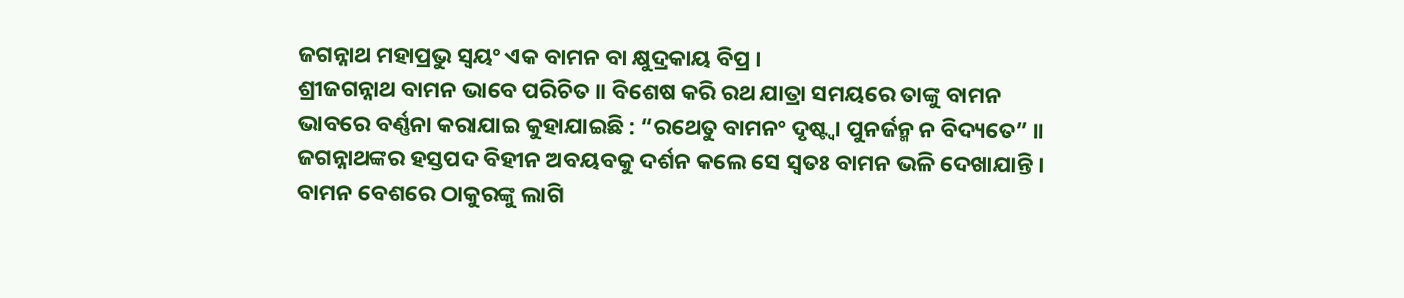ଜଗନ୍ନାଥ ମହାପ୍ରଭୁ ସ୍ଵୟଂ ଏକ ବାମନ ବା କ୍ଷୁଦ୍ରକାୟ ବିପ୍ର ।
ଶ୍ରୀଜଗନ୍ନାଥ ବାମନ ଭାବେ ପରିଚିତ ॥ ବିଶେଷ କରି ରଥ ଯାତ୍ରା ସମୟରେ ତାଙ୍କୁ ବାମନ ଭାବରେ ବର୍ଣ୍ଣନା କରାଯାଇ କୁହାଯାଇଛି : “ରଥେତୁ ବାମନଂ ଦୃଷ୍ଟ୍ଵା ପୁନର୍ଜନ୍ମ ନ ବିଦ୍ୟତେ” ॥ ଜଗନ୍ନାଥଙ୍କର ହସ୍ତପଦ ବିହୀନ ଅବୟବକୁ ଦର୍ଶନ କଲେ ସେ ସ୍ଵତଃ ବାମନ ଭଳି ଦେଖାଯାନ୍ତି ।
ବାମନ ବେଶରେ ଠାକୁରଙ୍କୁ ଲାଗି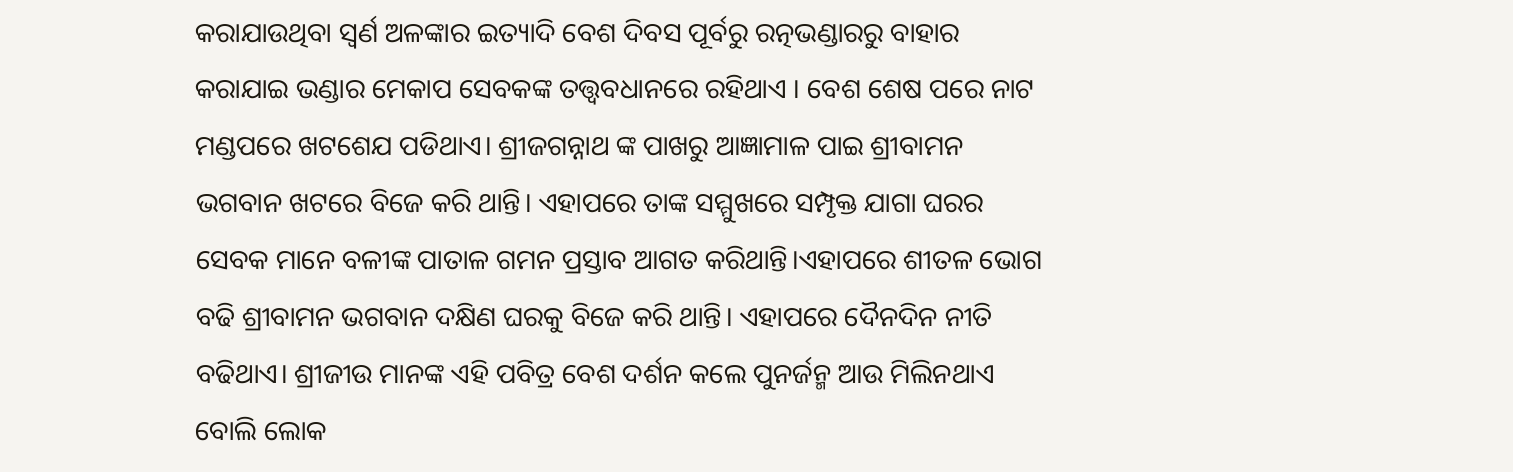କରାଯାଉଥିବା ସ୍ଵର୍ଣ ଅଳଙ୍କାର ଇତ୍ୟାଦି ବେଶ ଦିବସ ପୂର୍ବରୁ ରତ୍ନଭଣ୍ଡାରରୁ ବାହାର କରାଯାଇ ଭଣ୍ଡାର ମେକାପ ସେବକଙ୍କ ତତ୍ତ୍ଵବଧାନରେ ରହିଥାଏ । ବେଶ ଶେଷ ପରେ ନାଟ ମଣ୍ଡପରେ ଖଟଶେଯ ପଡିଥାଏ। ଶ୍ରୀଜଗନ୍ନାଥ ଙ୍କ ପାଖରୁ ଆଜ୍ଞାମାଳ ପାଇ ଶ୍ରୀବାମନ ଭଗବାନ ଖଟରେ ବିଜେ କରି ଥାନ୍ତି। ଏହାପରେ ତାଙ୍କ ସମ୍ମୁଖରେ ସମ୍ପୃକ୍ତ ଯାଗା ଘରର ସେବକ ମାନେ ବଳୀଙ୍କ ପାତାଳ ଗମନ ପ୍ରସ୍ତାବ ଆଗତ କରିଥାନ୍ତି।ଏହାପରେ ଶୀତଳ ଭୋଗ ବଢି ଶ୍ରୀବାମନ ଭଗବାନ ଦକ୍ଷିଣ ଘରକୁ ବିଜେ କରି ଥାନ୍ତି। ଏହାପରେ ଦୈନଦିନ ନୀତି ବଢିଥାଏ। ଶ୍ରୀଜୀଉ ମାନଙ୍କ ଏହି ପବିତ୍ର ବେଶ ଦର୍ଶନ କଲେ ପୁନର୍ଜନ୍ମ ଆଉ ମିଲିନଥାଏ ବୋଲି ଲୋକ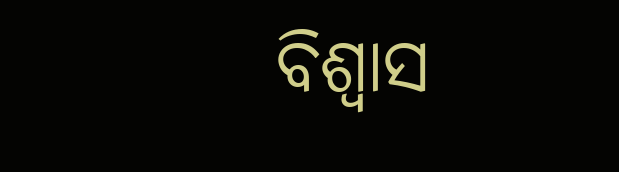ବିଶ୍ୱାସ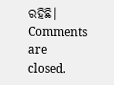ରହିଛି।
Comments are closed.